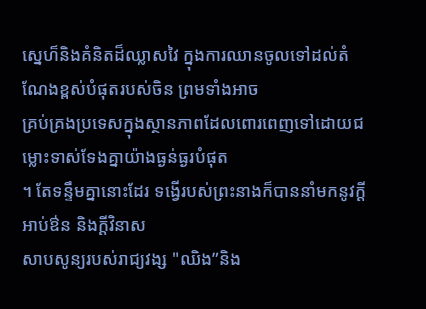ស្នេហ៏និងគំនិតដ៏ឈ្លាសវៃ ក្នុងការឈានចូលទៅដល់តំណែងខ្ពស់បំផុតរបស់ចិន ព្រមទាំងអាច
គ្រប់គ្រងប្រទេសក្នុងស្ថានភាពដែលពោរពេញទៅដោយជម្លោះទាស់ទែងគ្នាយ៉ាងធ្ងន់ធ្ងរបំផុត
។ តែទន្ទឹមគ្នានោះដែរ ទង្វើរបស់ព្រះនាងក៏បាននាំមកនូវក្ដីអាប់ឳន និងក្ដីវិនាស
សាបសូន្យរបស់រាជ្យវង្ស "ឈិង”និង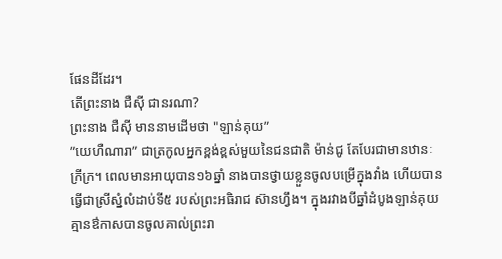ផែនដីដែរ។
តើព្រះនាង ជឺស៊ី ជានរណា?
ព្រះនាង ជឺស៊ី មាននាមដើមថា "ឡាន់គុយ”
”យេហឺណារា” ជាត្រកូលអ្នកខ្ពង់ខ្ពស់មួយនៃជនជាតិ ម៉ាន់ជូ តែបែរជាមានឋានៈ
ក្រីក្រ។ ពេលមានអាយុបាន១៦ឆ្នាំ នាងបានថ្វាយខ្លួនចូលបម្រើក្នុងវាំង ហើយបាន
ធ្វើជាស្រីស្នំលំដាប់ទី៥ របស់ព្រះអធិរាជ ស៊ានហ្វឹង។ ក្នុងរវាងបីឆ្នាំដំបូងឡាន់គុយ
គ្មានឳកាសបានចូលគាល់ព្រះរា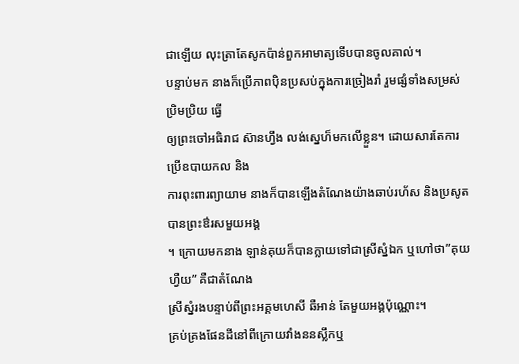ជាឡើយ លុះត្រាតែសូកប៉ាន់ពួកអាមាត្យទើបបានចូលគាល់។
បន្ទាប់មក នាងក៏ប្រើភាពបុិនប្រសប់ក្នុងការច្រៀងរាំ រួមផ្សំទាំងសម្រស់ប្រិមប្រិយ ធ្វើ
ឲ្យព្រះចៅអធិរាជ ស៊ានហ្វឹង លង់ស្នេហ៏មកលើខ្លួន។ ដោយសារតែការប្រើឧបាយកល និង
ការពុះពារព្យាយាម នាងក៏បានឡើងតំណែងយ៉ាងឆាប់រហ័ស និងប្រសូតបានព្រះឳរសមួយអង្គ
។ ក្រោយមកនាង ឡាន់គុយក៏បានក្លាយទៅជាស្រីស្នំឯក ឬហៅថា”គុយហ្វឺយ” គឺជាតំណែង
ស្រីស្នំរងបន្ទាប់ពីព្រះអគ្គមហេសី ឆឺអាន់ តែមួយអង្គប៉ុណ្ណោះ។
គ្រប់គ្រងផែនដីនៅពីក្រោយវាំងននស្លឹកឬ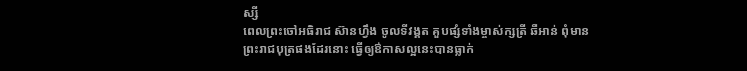ស្សី
ពេលព្រះចៅអធិរាជ ស៊ានហ្វឹង ចូលទីវង្គត គួបផ្សំទាំងម្ចាស់ក្សត្រី ឆឺអាន់ ពុំមាន
ព្រះរាជបុត្រផងដែរនោះ ធ្វើឲ្យឳកាសល្អនេះបានធ្លាក់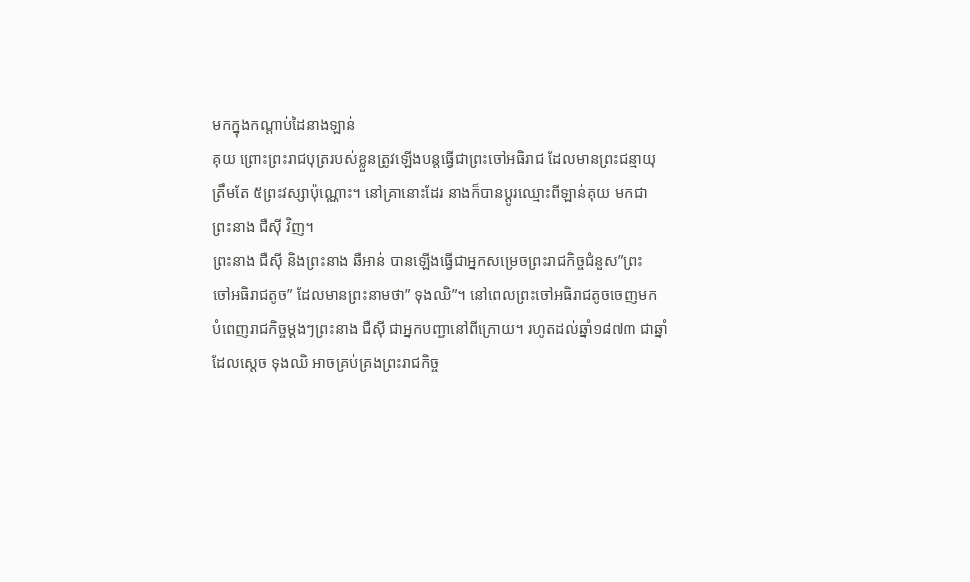មកក្នុងកណ្ដាប់ដៃនាងឡាន់
គុយ ព្រោះព្រះរាជបុត្ររបស់ខ្លួនត្រូវឡើងបន្ដធ្វើជាព្រះចៅអធិរាជ ដែលមានព្រះជន្មាយុ
ត្រឹមតែ ៥ព្រះវស្សាប៉ុណ្ណោះ។ នៅគ្រានោះដែរ នាងក៏បានប្ដូរឈ្មោះពីឡាន់គុយ មកជា
ព្រះនាង ជឺស៊ី វិញ។
ព្រះនាង ជឺស៊ី និងព្រះនាង ឆឺអាន់ បានឡើងធ្វើជាអ្នកសម្រេចព្រះរាជកិច្ចជំនួស”ព្រះ
ចៅអធិរាជតូច” ដែលមានព្រះនាមថា” ទុងឈិ”។ នៅពេលព្រះចៅអធិរាជតូចចេញមក
បំពេញរាជកិច្ចម្ដងៗព្រះនាង ជឺស៊ី ជាអ្នកបញ្ជានៅពីក្រោយ។ រហូតដល់ឆ្នាំ១៨៧៣ ជាឆ្នាំ
ដែលស្ដេច ទុងឈិ អាចគ្រប់គ្រងព្រះរាជកិច្ច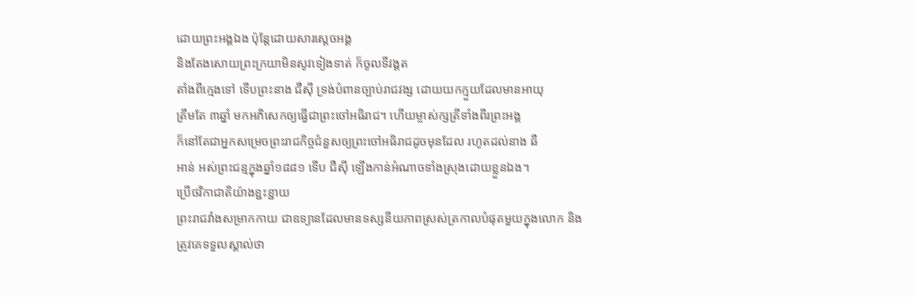ដោយព្រះអង្គឯង ប៉ុន្ដែដោយសារស្ដេចអង្គ
និងតែងសោយព្រះក្រយាមិនសូវទៀងទាត់ ក៏ចូលទីវង្គត
តាំងពីក្មេងទៅ ទើបព្រះនាង ជឺស៊ី ទ្រង់បំពានច្បាប់រាជវង្ស ដោយយកក្មួយដែលមានអាយុ
ត្រឹមតែ ៣ឆ្នាំ មកអភិសេកឲ្យធ្វើជាព្រះចៅអធិរាជ។ ហើយម្ចាស់ក្សត្រីទាំងពីរព្រះអង្គ
ក៏នៅតែជាអ្នកសម្រេចព្រះរាជកិច្ចជំនួសឲ្យព្រះចៅអធិរាជដូចមុនដែល រហូតដល់នាង ឆឺ
អាន់ អស់ព្រះជន្មក្នុងឆ្នាំ១៨៨១ ទើប ជឺស៊ី ឡើងកាន់អំណាចទាំងស្រុងដោយខ្លួនឯង។
ប្រើថវិកាជាតិយ៉ាងខ្ជះខ្ជាយ
ព្រះរាជវាំងសម្រាកកាយ ជាឧទ្យានដែលមានទស្សនីយភាពស្រស់ត្រកាលបំផុតមួយក្នុងលោក និង
ត្រូវគេទទួលស្គាល់ថា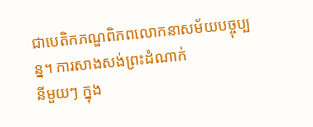ជាបេតិកភណ្ឌពិភពលោកនាសម័យបច្ចុប្បន្ន។ ការសាងសង់ព្រះដំណាក់
នីមួយៗ ក្នុង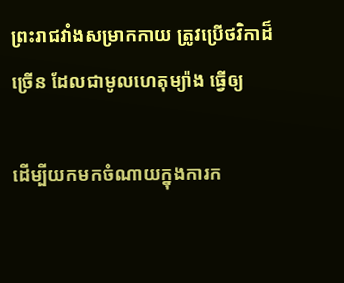ព្រះរាជវាំងសម្រាកកាយ ត្រូវប្រើថវិកាដ៏ច្រើន ដែលជាមូលហេតុម្យ៉ាង ធ្វើឲ្យ

ដើម្បីយកមកចំណាយក្នុងការក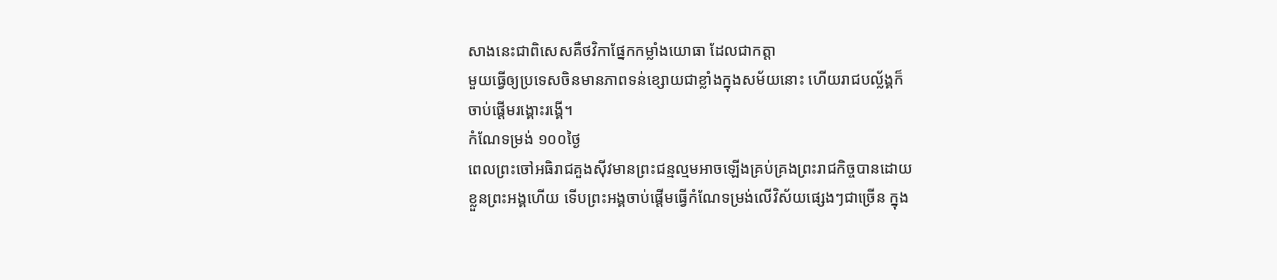សាងនេះជាពិសេសគឺថវិកាផ្នែកកម្លាំងយោធា ដែលជាកត្តា
មួយធ្វើឲ្យប្រទេសចិនមានភាពទន់ខ្សោយជាខ្លាំងក្នុងសម័យនោះ ហើយរាជបល្ល័ង្គក៏
ចាប់ផ្ដើមរង្គោះរង្គើ។
កំណែទម្រង់ ១០០ថ្ងៃ
ពេលព្រះចៅអធិរាជគួងស៊ីវមានព្រះជន្មល្មមអាចឡើងគ្រប់គ្រងព្រះរាជកិច្ចបានដោយ
ខ្លួនព្រះអង្គហើយ ទើបព្រះអង្គចាប់ផ្ដើមធ្វើកំណែទម្រង់លើវិស័យផ្សេងៗជាច្រើន ក្នុង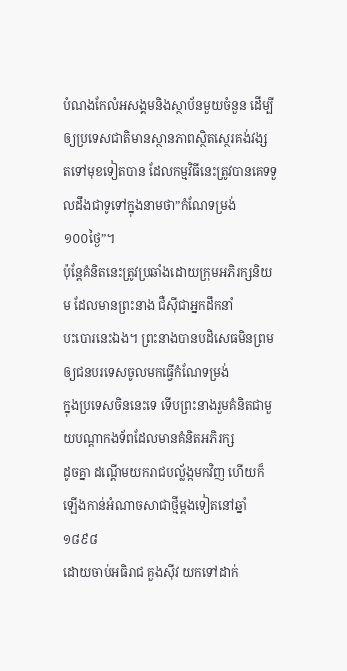បំណងកែលំអសង្គមនិងស្ថាប័នមួយចំនួន ដើម្បីឲ្យប្រទេសជាតិមានស្ថានភាពស្ថិតស្ថេរគង់វង្ស
តទៅមុខទៀតបាន ដែលកម្មវិធីនេះត្រូវបានគេទទួលដឹងជាទូទៅក្នុងនាមថា”កំណែទម្រង់
១០០ថ្ងៃ”។
ប៉ុន្ដែគំនិតនេះត្រូវប្រឆាំងដោយក្រុមអភិរក្សនិយម ដែលមានព្រះនាង ជឺស៊ីជាអ្នកដឹកនាំ
បះបោរនេះឯង។ ព្រះនាងបានបដិសេធមិនព្រមឲ្យជនបរទេសចូលមកធ្វើកំណែទម្រង់
ក្នុងប្រទេសចិននេះទេ ទើបព្រះនាងរួមគំនិតជាមួយបណ្ដាកងទ័ពដែលមានគំនិតអភិរក្ស
ដូចគ្នា ដណ្ដើមយករាជបល្ល័ង្កមកវិញ ហើយក៏ឡើងកាន់អំណាចសាជាថ្មីម្ដងទៀតនៅឆ្នាំ ១៨៩៨
ដោយចាប់អធិរាជ គួងស៊ីវ យកទៅដាក់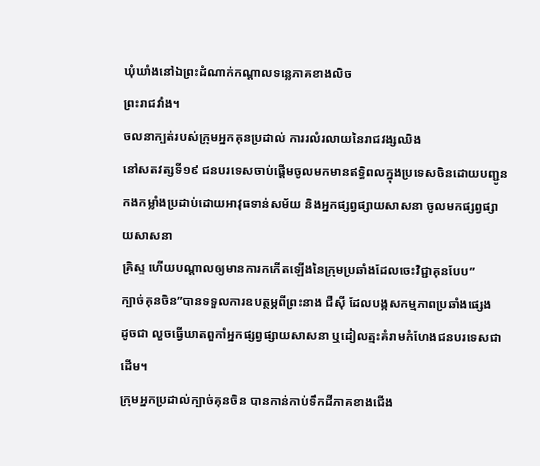ឃុំឃាំងនៅឯព្រះដំណាក់កណ្ដាលទន្លេភាគខាងលិច
ព្រះរាជវាំង។
ចលនាក្បត់របស់ក្រុមអ្នកគុនប្រដាល់ ការរលំរលាយនៃរាជវង្សឈិង
នៅសតវត្សទី១៩ ជនបរទេសចាប់ផ្ដើមចូលមកមានឥទ្ធិពលក្នុងប្រទេសចិនដោយបញ្ជូន
កងកម្លាំងប្រដាប់ដោយអាវុធទាន់សម័យ និងអ្នកផ្សព្វផ្សាយសាសនា ចូលមកផ្សព្វផ្សាយសាសនា
គ្រិស្ទ ហើយបណ្ដាលឲ្យមានការកកើតឡើងនៃក្រុមប្រឆាំងដែលចេះវិជ្ជាគុនបែប”
ក្បាច់គុនចិន”បានទទួលការឧបត្ថម្ភពីព្រះនាង ជឺស៊ី ដែលបង្កសកម្មភាពប្រឆាំងផ្សេង
ដូចជា លួចធ្វើឃាតពួកាំអ្នកផ្សព្វផ្សាយសាសនា ឬដៀលត្មះគំរាមកំហែងជនបរទេសជាដើម។
ក្រុមអ្នកប្រដាល់ក្បាច់គុនចិន បានកាន់កាប់ទឹកដីភាគខាងជើង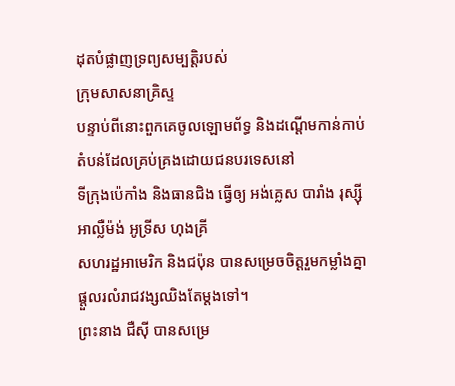ដុតបំផ្លាញទ្រព្យសម្បត្តិរបស់
ក្រុមសាសនាគ្រិស្ទ
បន្ទាប់ពីនោះពួកគេចូលឡោមព័ទ្ធ និងដណ្ដើមកាន់កាប់តំបន់ដែលគ្រប់គ្រងដោយជនបរទេសនៅ
ទីក្រុងប៉េកាំង និងធានជិង ធ្វើឲ្យ អង់គ្លេស បារាំង រុស្ស៊ី អាល្លឺម៉ង់ អូទ្រីស ហុងគ្រី
សហរដ្ឋអាមេរិក និងជប៉ុន បានសម្រេចចិត្តរួមកម្លាំងគ្នាផ្ដួលរលំរាជវង្សឈិងតែម្ដងទៅ។
ព្រះនាង ជឺស៊ី បានសម្រេ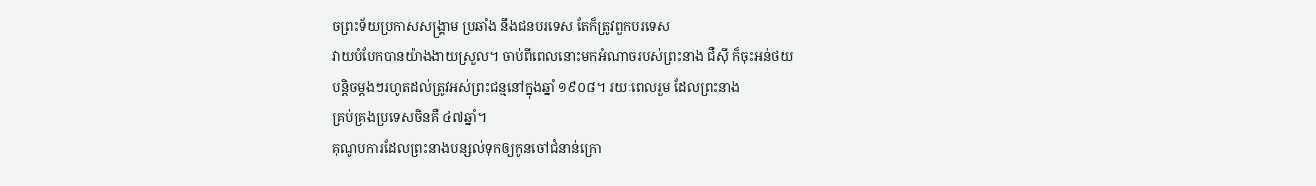ចព្រះទ័យប្រកាសសង្គ្រាម ប្រឆាំង នឹងជនបរទេស តែក៏ត្រូវពួកបរទេស
វាយបំបែកបានយ៉ាងងាយស្រួល។ ចាប់ពីពេលនោះមកអំណាចរបស់ព្រះនាង ជឺស៊ី ក៏ចុះអន់ថយ
បន្ដិចម្ដងៗរហូតដល់ត្រូវអស់ព្រះជន្មនៅក្នុងឆ្នាំ ១៩០៨។ រយៈពេលរួម ដែលព្រះនាង
គ្រប់គ្រងប្រទេសចិនគឺ ៤៧ឆ្នាំ។
គុណូបការដែលព្រះនាងបន្សល់ទុកឲ្យកូនចៅជំនាន់ក្រោ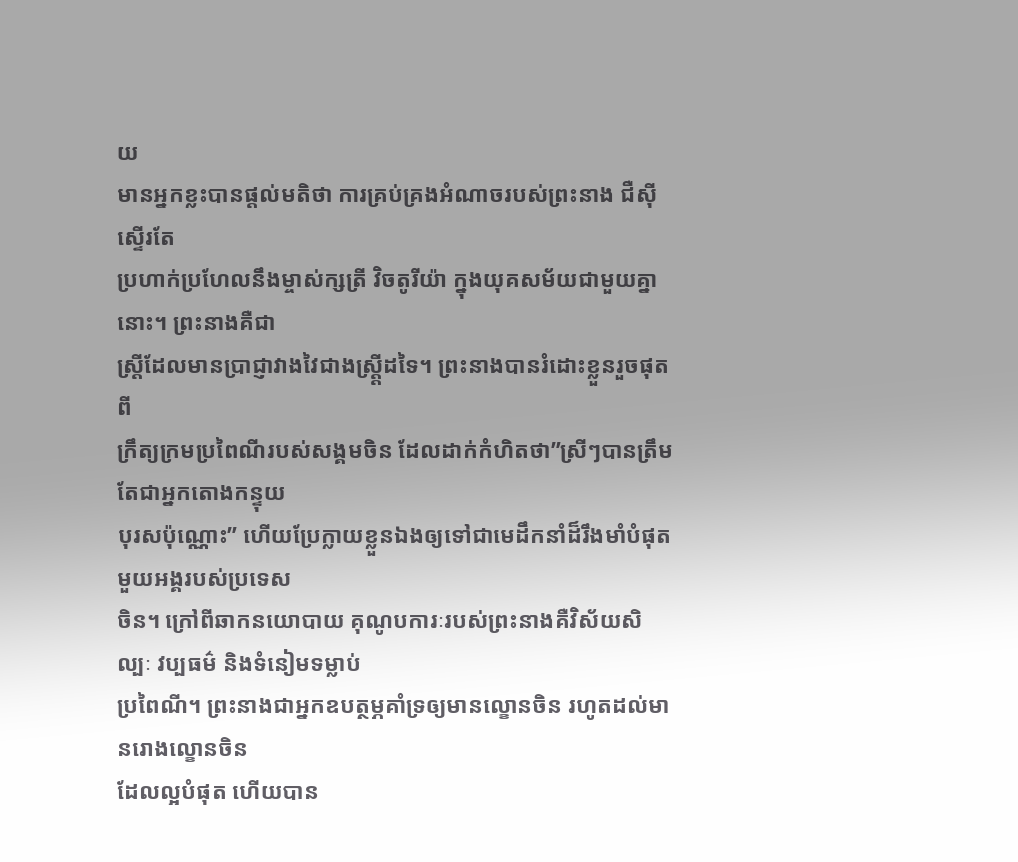យ
មានអ្នកខ្លះបានផ្ដល់មតិថា ការគ្រប់គ្រងអំណាចរបស់ព្រះនាង ជឺស៊ី ស្ទើរតែ
ប្រហាក់ប្រហែលនឹងម្ចាស់ក្សត្រី វិចតូរីយ៉ា ក្នុងយុគសម័យជាមួយគ្នានោះ។ ព្រះនាងគឺជា
ស្ដ្រីដែលមានប្រាជ្ញាវាងវៃជាងស្ដ្តី្រដទៃ។ ព្រះនាងបានរំដោះខ្លួនរួចផុតពី
ក្រឹត្យក្រមប្រពៃណីរបស់សង្គមចិន ដែលដាក់កំហិតថា”ស្រីៗបានត្រឹមតែជាអ្នកតោងកន្ទុយ
បុរសប៉ុណ្ណោះ” ហើយប្រែក្លាយខ្លួនឯងឲ្យទៅជាមេដឹកនាំដ៏រឹងមាំបំផុតមួយអង្គរបស់ប្រទេស
ចិន។ ក្រៅពីឆាកនយោបាយ គុណូបការៈរបស់ព្រះនាងគឺវិស័យសិល្បៈ វប្បធម៌ និងទំនៀមទម្លាប់
ប្រពៃណី។ ព្រះនាងជាអ្នកឧបត្ថម្ភគាំទ្រឲ្យមានល្ខោនចិន រហូតដល់មានរោងល្ខោនចិន
ដែលល្អបំផុត ហើយបាន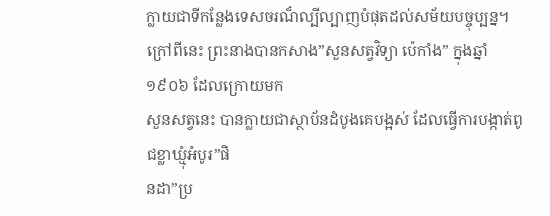ក្លាយជាទីកន្លែងទេសចរណ៏ល្បីល្បាញបំផុតដល់សម័យបច្ចុប្បន្ន។
ក្រៅពីនេះ ព្រះនាងបានកសាង”សួនសត្វវិទ្យា ប៉េកាំង” ក្នុងឆ្នាំ ១៩០៦ ដែលក្រោយមក
សួនសត្វនេះ បានក្លាយជាស្ថាប័នដំបូងគេបង្អស់ ដែលធ្វើការបង្កាត់ពូជខ្លាឃ្មុំអំបូរ”ផិ
នដា”ប្រ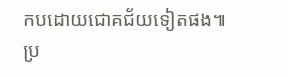កបដោយជោគជ័យទៀតផង៕
ប្រ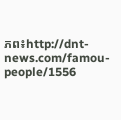ភព៖http://dnt-news.com/famou-people/1556